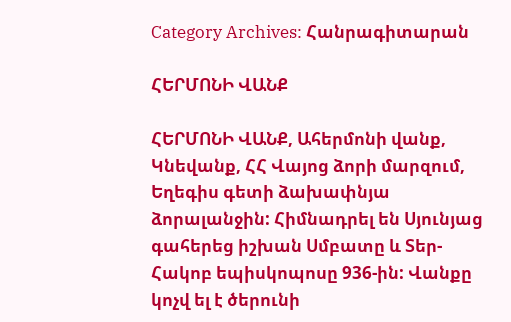Category Archives: Հանրագիտարան

ՀԵՐՄՈՆԻ ՎԱՆՔ

ՀԵՐՄՈՆԻ ՎԱՆՔ, Ահերմոնի վանք, Կնեվանք, ՀՀ Վայոց ձորի մարզում, Եղեգիս գետի ձախափնյա ձորալանջին: Հիմնադրել են Սյունյաց գահերեց իշխան Սմբատը և Տեր-Հակոբ եպիսկոպոսը 936-ին: Վանքը կոչվ ել է ծերունի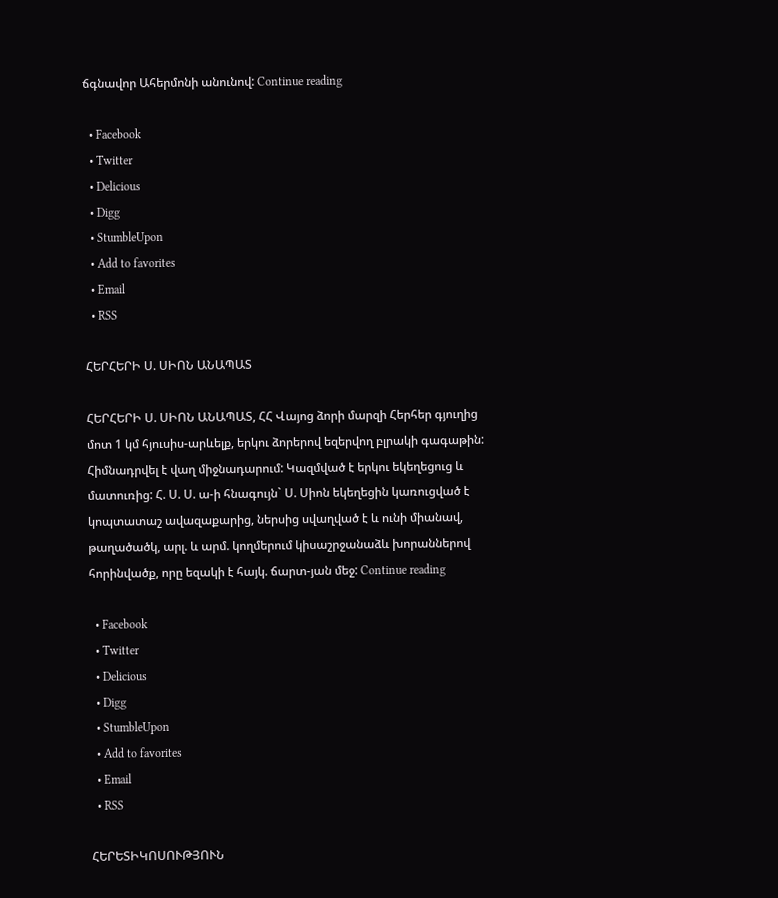ճգնավոր Ահերմոնի անունով: Continue reading

  • Facebook
  • Twitter
  • Delicious
  • Digg
  • StumbleUpon
  • Add to favorites
  • Email
  • RSS

ՀԵՐՀԵՐԻ Ս. ՍԻՈՆ ԱՆԱՊԱՏ

ՀԵՐՀԵՐԻ Ս. ՍԻՈՆ ԱՆԱՊԱՏ, ՀՀ Վայոց ձորի մարզի Հերհեր գյուղից մոտ 1 կմ հյուսիս-արևելք, երկու ձորերով եզերվող բլրակի գագաթին: Հիմնադրվել է վաղ միջնադարում: Կազմված է երկու եկեղեցուց և մատուռից: Հ. Ս. Ս. ա-ի հնագույն` Ս. Սիոն եկեղեցին կառուցված է կոպտատաշ ավազաքարից, ներսից սվաղված է և ունի միանավ, թաղածածկ, արլ. և արմ. կողմերում կիսաշրջանաձև խորաններով հորինվածք, որը եզակի է հայկ. ճարտ-յան մեջ: Continue reading

  • Facebook
  • Twitter
  • Delicious
  • Digg
  • StumbleUpon
  • Add to favorites
  • Email
  • RSS

ՀԵՐԵՏԻԿՈՍՈՒԹՅՈՒՆ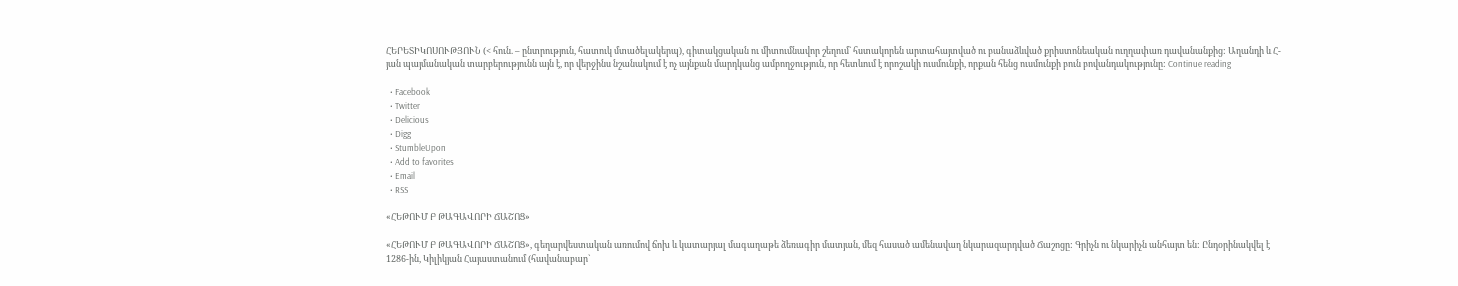ՀԵՐԵՏԻԿՈՍՈՒԹՅՈՒՆ (< հուն. – ընտրություն, հատուկ մտածելակերպ), գիտակցական ու միտումնավոր շեղում` հստակորեն արտահայտված ու բանաձևված քրիստոնեական ուղղափառ դավանանքից: Աղանդի և Հ-յան պայմանական տարբերությունն այն է, որ վերջինս նշանակում է ոչ այնքան մարդկանց ամբողջություն, որ հետևում է որոշակի ուսմունքի, որքան հենց ուսմունքի բուն բովանդակությունը: Continue reading

  • Facebook
  • Twitter
  • Delicious
  • Digg
  • StumbleUpon
  • Add to favorites
  • Email
  • RSS

«ՀԵԹՈՒՄ Բ ԹԱԳԱՎՈՐԻ ՃԱՇՈՑ»

«ՀԵԹՈՒՄ Բ ԹԱԳԱՎՈՐԻ ՃԱՇՈՑ», գեղարվեստական առումով ճոխ և կատարյալ մագաղաթե ձեռագիր մատյան, մեզ հասած ամենավաղ նկարազարդված Ճաշոցը: Գրիչն ու նկարիչն անհայտ են: Ընդօրինակվել է 1286-ին, Կիլիկյան Հայաստանում (հավանաբար`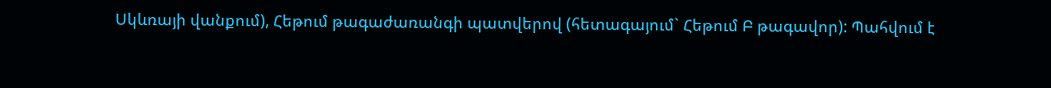Սկևռայի վանքում), Հեթում թագաժառանգի պատվերով (հետագայում` Հեթում Բ թագավոր): Պահվում է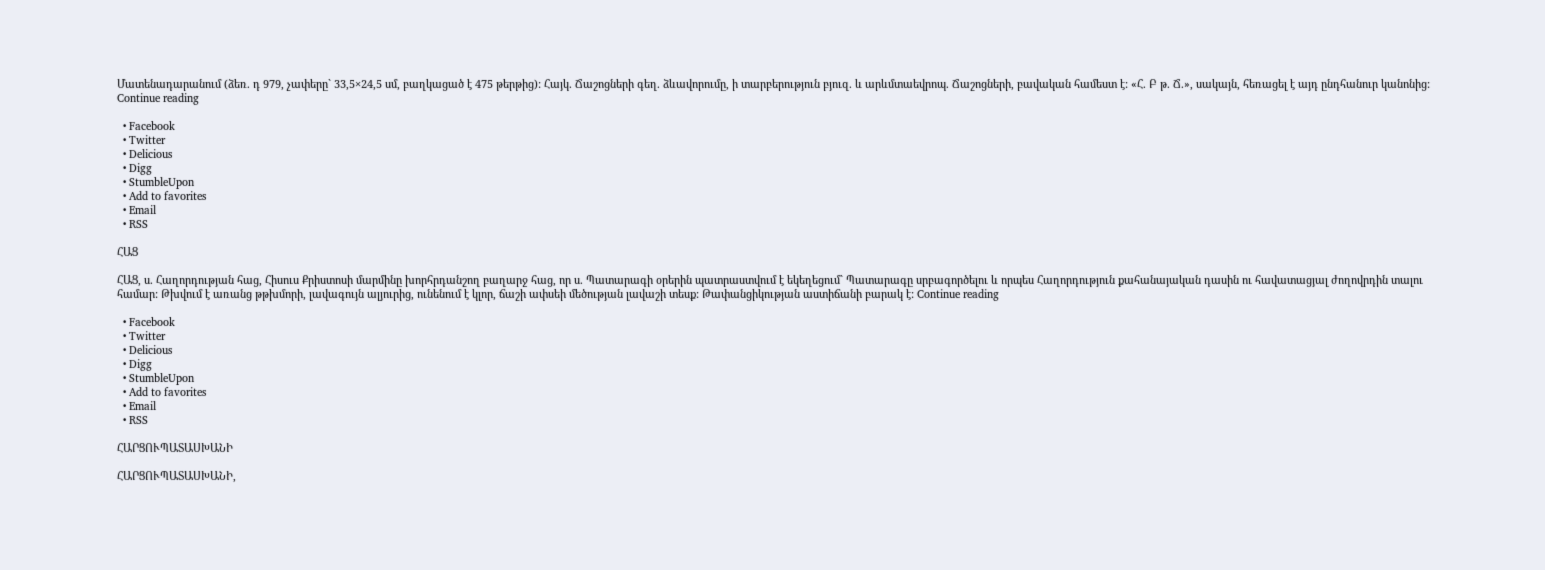Մատենադարանում (ձեռ. դ 979, չափերը` 33,5×24,5 սմ, բաղկացած է 475 թերթից): Հայկ. Ճաշոցների գեղ. ձևավորումը, ի տարբերություն բյուզ. և արևմտաեվրոպ. Ճաշոցների, բավական համեստ է: «Հ. Բ թ. Ճ.», սակայն, հեռացել է այդ ընդհանուր կանոնից: Continue reading

  • Facebook
  • Twitter
  • Delicious
  • Digg
  • StumbleUpon
  • Add to favorites
  • Email
  • RSS

ՀԱՑ

ՀԱՑ, ս. Հաղորդության հաց, Հիսուս Քրիստոսի մարմինը խորհրդանշող բաղարջ հաց, որ ս. Պատարագի օրերին պատրաստվում է եկեղեցում` Պատարագը սրբագործելու և որպես Հաղորդություն քահանայական դասին ու հավատացյալ ժողովրդին տալու համար: Թխվում է առանց թթխմորի, լավագույն ալյուրից, ունենում է կլոր, ճաշի ափսեի մեծության լավաշի տեսք: Թափանցիկության աստիճանի բարակ է: Continue reading

  • Facebook
  • Twitter
  • Delicious
  • Digg
  • StumbleUpon
  • Add to favorites
  • Email
  • RSS

ՀԱՐՑՈՒՊԱՏԱՍԽԱՆԻ

ՀԱՐՑՈՒՊԱՏԱՍԽԱՆԻ,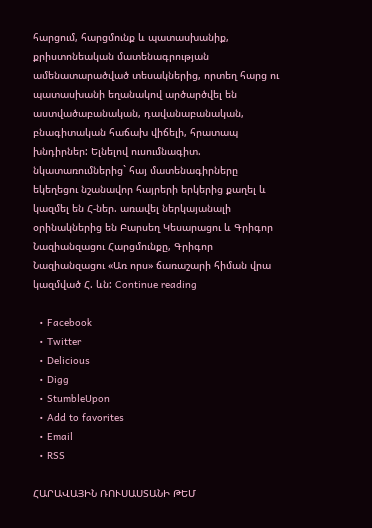հարցում, հարցմունք և պատասխանիք, քրիստոնեական մատենագրության ամենատարածված տեսակներից, որտեղ հարց ու պատասխանի եղանակով արծարծվել են աստվածաբանական, դավանաբանական, բնագիտական հաճախ վիճելի, հրատապ խնդիրներ: Ելնելով ուսումնագիտ. նկատառումներից` հայ մատենագիրները եկեղեցու նշանավոր հայրերի երկերից քաղել և կազմել են Հ-ներ. առավել ներկայանալի օրինակներից են Բարսեղ Կեսարացու և Գրիգոր Նազիանզացու Հարցմունքը, Գրիգոր Նազիանզացու «Առ որս» ճառաշարի հիման վրա կազմված Հ. ևն: Continue reading

  • Facebook
  • Twitter
  • Delicious
  • Digg
  • StumbleUpon
  • Add to favorites
  • Email
  • RSS

ՀԱՐԱՎԱՅԻՆ ՌՈՒՍԱՍՏԱՆԻ ԹԵՄ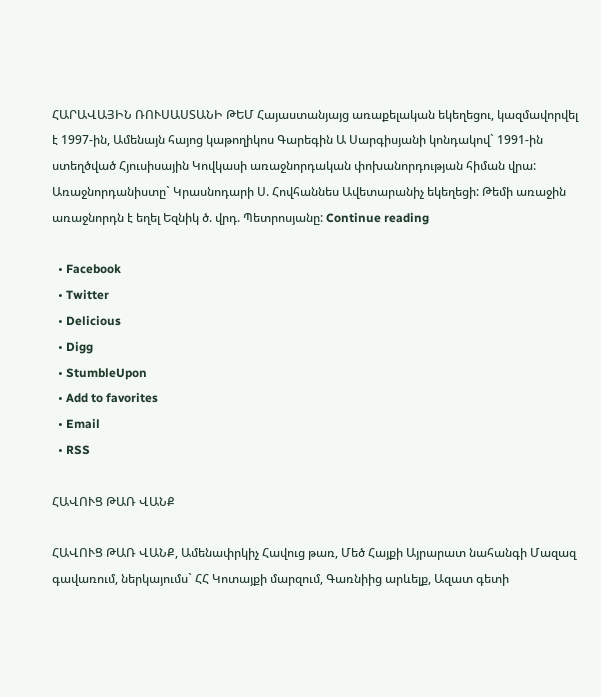ՀԱՐԱՎԱՅԻՆ ՌՈՒՍԱՍՏԱՆԻ ԹԵՄ Հայաստանյայց առաքելական եկեղեցու, կազմավորվել է 1997-ին, Ամենայն հայոց կաթողիկոս Գարեգին Ա Սարգիսյանի կոնդակով` 1991-ին ստեղծված Հյուսիսային Կովկասի առաջնորդական փոխանորդության հիման վրա: Առաջնորդանիստը` Կրասնոդարի Ս. Հովհաննես Ավետարանիչ եկեղեցի: Թեմի առաջին առաջնորդն է եղել Եզնիկ ծ. վրդ. Պետրոսյանը: Continue reading

  • Facebook
  • Twitter
  • Delicious
  • Digg
  • StumbleUpon
  • Add to favorites
  • Email
  • RSS

ՀԱՎՈՒՑ ԹԱՌ ՎԱՆՔ

ՀԱՎՈՒՑ ԹԱՌ ՎԱՆՔ, Ամենափրկիչ Հավուց թառ, Մեծ Հայքի Այրարատ նահանգի Մազազ գավառում, ներկայումս` ՀՀ Կոտայքի մարզում, Գառնիից արևելք, Ազատ գետի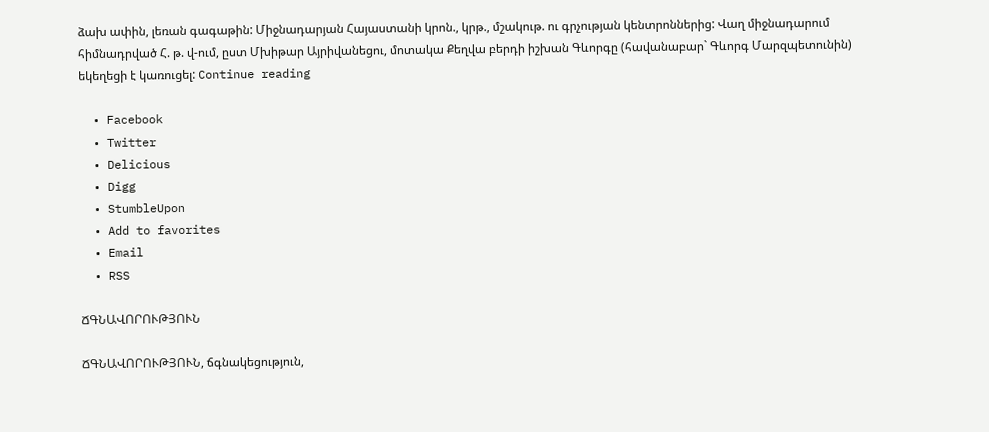ձախ ափին, լեռան գագաթին: Միջնադարյան Հայաստանի կրոն., կրթ., մշակութ. ու գրչության կենտրոններից: Վաղ միջնադարում հիմնադրված Հ. թ. վ-ում, ըստ Մխիթար Այրիվանեցու, մոտակա Քեղվա բերդի իշխան Գևորգը (հավանաբար` Գևորգ Մարզպետունին) եկեղեցի է կառուցել: Continue reading

  • Facebook
  • Twitter
  • Delicious
  • Digg
  • StumbleUpon
  • Add to favorites
  • Email
  • RSS

ՃԳՆԱՎՈՐՈՒԹՅՈՒՆ

ՃԳՆԱՎՈՐՈՒԹՅՈՒՆ, ճգնակեցություն,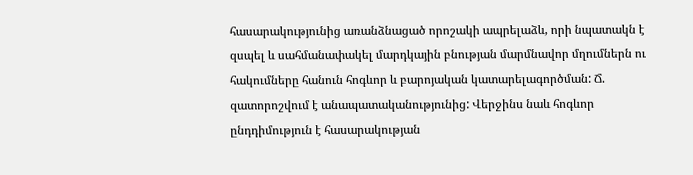հասարակությունից առանձնացած որոշակի ապրելաձև, որի նպատակն է զսպել և սահմանափակել մարդկային բնության մարմնավոր մղումներն ու հակումները հանուն հոգևոր և բարոյական կատարելագործման: Ճ. զատորոշվում է անապատականությունից: Վերջինս նաև հոգևոր ընդդիմություն է հասարակության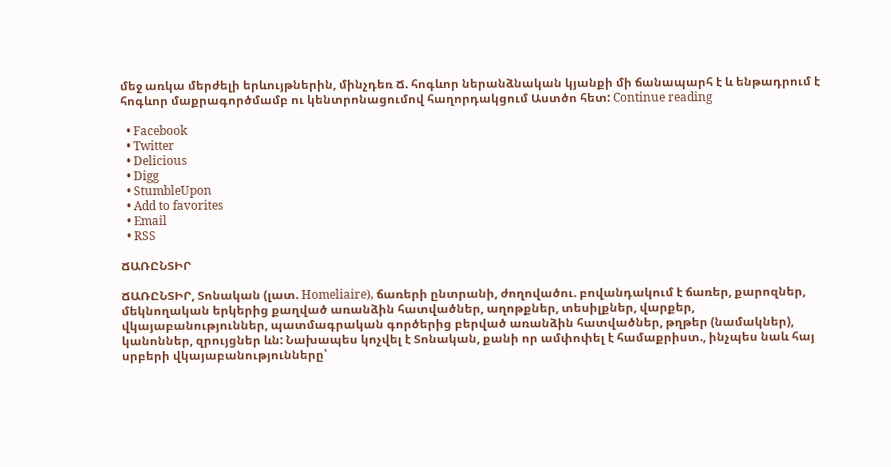մեջ առկա մերժելի երևույթներին, մինչդեռ Ճ. հոգևոր ներանձնական կյանքի մի ճանապարհ է և ենթադրում է հոգևոր մաքրագործմամբ ու կենտրոնացումով հաղորդակցում Աստծո հետ: Continue reading

  • Facebook
  • Twitter
  • Delicious
  • Digg
  • StumbleUpon
  • Add to favorites
  • Email
  • RSS

ՃԱՌԸՆՏԻՐ

ՃԱՌԸՆՏԻՐ, Տոնական (լատ. Homeliaire), ճառերի ընտրանի, ժողովածու. բովանդակում է ճառեր, քարոզներ, մեկնողական երկերից քաղված առանձին հատվածներ, աղոթքներ, տեսիլքներ, վարքեր, վկայաբանություններ, պատմագրական գործերից բերված առանձին հատվածներ, թղթեր (նամակներ), կանոններ, զրույցներ ևն: Նախապես կոչվել է Տոնական, քանի որ ամփոփել է համաքրիստ., ինչպես նաև հայ սրբերի վկայաբանությունները՝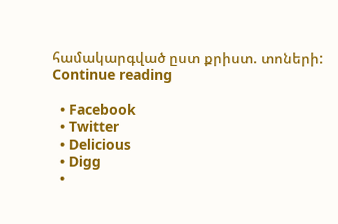համակարգված ըստ քրիստ. տոների: Continue reading

  • Facebook
  • Twitter
  • Delicious
  • Digg
  •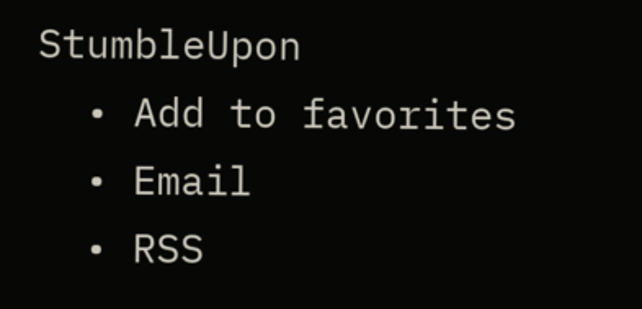StumbleUpon
  • Add to favorites
  • Email
  • RSS